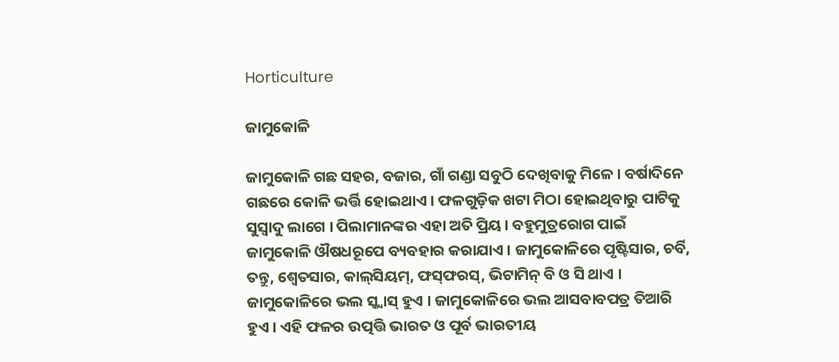Horticulture

ଜାମୁକୋଳି

ଜାମୁକୋଳି ଗଛ ସହର, ବଜାର, ଗାଁ ଗଣ୍ଡା ସବୁଠି ଦେଖିବାକୁ ମିଳେ । ବର୍ଷାଦିନେ ଗଛରେ କୋଳି ଭର୍ତ୍ତି ହୋଇଥାଏ । ଫଳଗୁଡ଼ିକ ଖଟା ମିଠା ହୋଇଥିବାରୁ ପାଟିକୁ ସୁସ୍ୱାଦୁ ଲାଗେ । ପିଲାମାନଙ୍କର ଏହା ଅତି ପ୍ରିୟ । ବହୁମୁତ୍ରରୋଗ ପାଇଁ ଜାମୁକୋଳି ଔଷଧରୂପେ ବ୍ୟବହାର କରାଯାଏ । ଜାମୁକୋଳିରେ ପୃଷ୍ଟିସାର, ଚର୍ବି, ତନ୍ତୁ, ଶ୍ୱେତସାର, କାଲ୍‌ସିୟମ୍‌, ଫସ୍‌ଫରସ୍‌, ଭିଟାମିନ୍ ବି ଓ ସି ଥାଏ । ଜାମୁକୋଳିରେ ଭଲ ସ୍କ୍ୱାସ୍ ହୁଏ । ଜାମୁକୋଳିରେ ଭଲ ଆସବାବପତ୍ର ତିଆରି ହୁଏ । ଏହି ଫଳର ଉତ୍ପତ୍ତି ଭାରତ ଓ ପୂର୍ବ ଭାରତୀୟ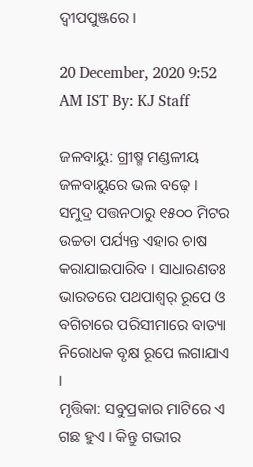ଦ୍ୱୀପପୁଞ୍ଜରେ ।

20 December, 2020 9:52 AM IST By: KJ Staff

ଜଳବାୟୁ: ଗ୍ରୀଷ୍ମ ମଣ୍ଡଳୀୟ ଜଳବାୟୁରେ ଭଲ ବଢ଼େ । ସମୁଦ୍ର ପତ୍ତନଠାରୁ ୧୫୦୦ ମିଟର ଉଚ୍ଚତା ପର୍ଯ୍ୟନ୍ତ ଏହାର ଚାଷ କରାଯାଇପାରିବ । ସାଧାରଣତଃ ଭାରତରେ ପଥପାଶ୍ୱର୍ ରୂପେ ଓ ବଗିଚାରେ ପରିସୀମାରେ ବାତ୍ୟା ନିରୋଧକ ବୃକ୍ଷ ରୂପେ ଲଗାଯାଏ ।
ମୃତ୍ତିକା: ସବୁପ୍ରକାର ମାଟିରେ ଏ ଗଛ ହୁଏ । କିନ୍ତୁ ଗଭୀର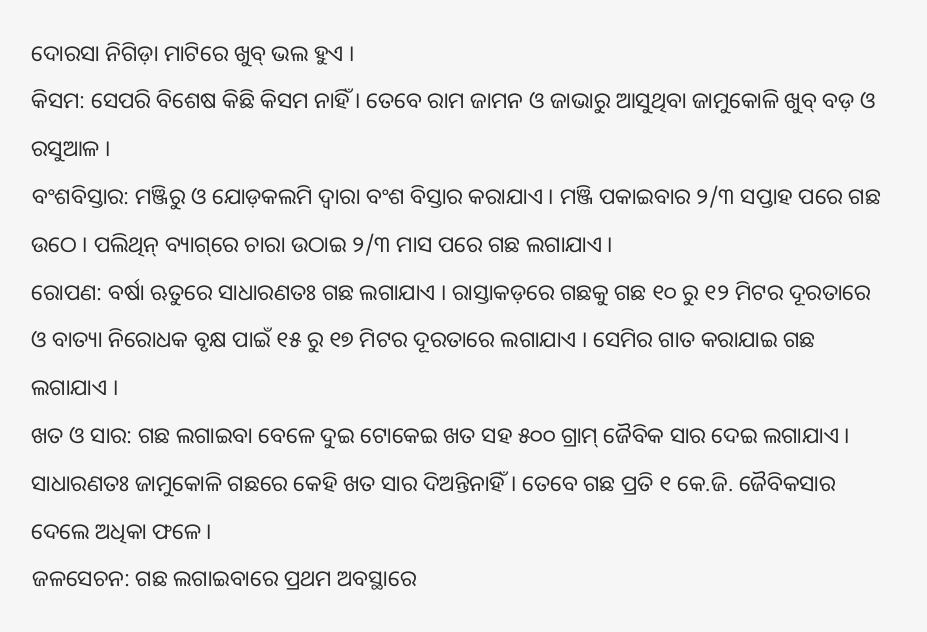ଦୋରସା ନିଗିଡ଼ା ମାଟିରେ ଖୁବ୍ ଭଲ ହୁଏ ।
କିସମ: ସେପରି ବିଶେଷ କିଛି କିସମ ନାହିଁ । ତେବେ ରାମ ଜାମନ ଓ ଜାଭାରୁ ଆସୁଥିବା ଜାମୁକୋଳି ଖୁବ୍ ବଡ଼ ଓ ରସୁଆଳ ।
ବଂଶବିସ୍ତାର: ମଞ୍ଜିରୁ ଓ ଯୋଡ଼କଲମି ଦ୍ୱାରା ବଂଶ ବିସ୍ତାର କରାଯାଏ । ମଞ୍ଜି ପକାଇବାର ୨/୩ ସପ୍ତାହ ପରେ ଗଛ ଉଠେ । ପଲିଥିନ୍ ବ୍ୟାଗ୍‌ରେ ଚାରା ଉଠାଇ ୨/୩ ମାସ ପରେ ଗଛ ଲଗାଯାଏ ।
ରୋପଣ: ବର୍ଷା ଋତୁରେ ସାଧାରଣତଃ ଗଛ ଲଗାଯାଏ । ରାସ୍ତାକଡ଼ରେ ଗଛକୁ ଗଛ ୧୦ ରୁ ୧୨ ମିଟର ଦୂରତାରେ ଓ ବାତ୍ୟା ନିରୋଧକ ବୃକ୍ଷ ପାଇଁ ୧୫ ରୁ ୧୭ ମିଟର ଦୂରତାରେ ଲଗାଯାଏ । ସେମିର ଗାତ କରାଯାଇ ଗଛ ଲଗାଯାଏ ।
ଖତ ଓ ସାର: ଗଛ ଲଗାଇବା ବେଳେ ଦୁଇ ଟୋକେଇ ଖତ ସହ ୫୦୦ ଗ୍ରାମ୍ ଜୈବିକ ସାର ଦେଇ ଲଗାଯାଏ । ସାଧାରଣତଃ ଜାମୁକୋଳି ଗଛରେ କେହି ଖତ ସାର ଦିଅନ୍ତିନାହିଁ । ତେବେ ଗଛ ପ୍ରତି ୧ କେ.ଜି. ଜୈବିକସାର ଦେଲେ ଅଧିକା ଫଳେ ।
ଜଳସେଚନ: ଗଛ ଲଗାଇବାରେ ପ୍ରଥମ ଅବସ୍ଥାରେ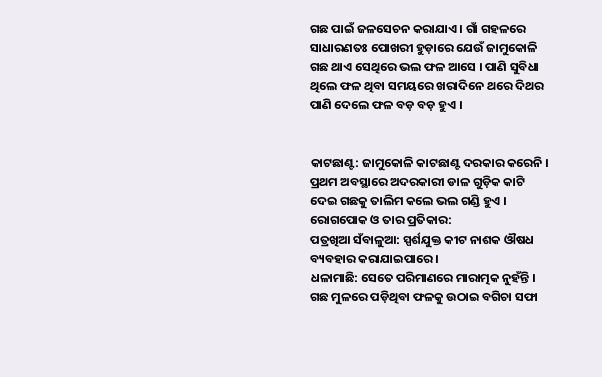ଗଛ ପାଇଁ ଜଳସେଚନ କରାଯାଏ । ଗାଁ ଗହଳରେ ସାଧାରଣତଃ ପୋଖରୀ ହୁଡ଼ାରେ ଯେଉଁ ଜାମୁକୋଳି ଗଛ ଥାଏ ସେଥିରେ ଭଲ ଫଳ ଆସେ । ପାଣି ସୁବିଧା ଥିଲେ ଫଳ ଥିବା ସମୟରେ ଖରାଦିନେ ଥରେ ଦିଥର ପାଣି ଦେଲେ ଫଳ ବଡ଼ ବଡ଼ ହୁଏ ।


କାଟଛାଣ୍ଟ: ଜାମୁକୋଳି କାଟଛାଣ୍ଟ ଦରକାର କରେନି । ପ୍ରଥମ ଅବସ୍ଥାରେ ଅଦରକାରୀ ଡାଳ ଗୁଡ଼ିକ କାଟି ଦେଇ ଗଛକୁ ତାଲିମ କଲେ ଭଲ ଗଣ୍ଡି ହୁଏ ।
ରୋଗପୋକ ଓ ତାର ପ୍ରତିକାର:
ପତ୍ରଖିଆ ସଁବାଳୁଆ: ସ୍ପର୍ଶଯୁକ୍ତ କୀଟ ନାଶକ ଔଷଧ ବ୍ୟବହାର କରାଯାଇପାରେ ।
ଧଳାମାଛି: ସେତେ ପରିମାଣରେ ମାରାତ୍ମକ ନୁହଁନ୍ତି । ଗଛ ମୁଳରେ ପଡ଼ିଥିବା ଫଳକୁ ଉଠାଇ ବଗିଚା ସଫା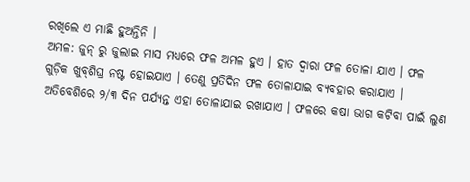ରଖିଲେ ଏ ମାଛି ହୁଅନ୍ତିନି ।
ଅମଳ: ଜୁନ୍ ରୁ ଜୁଲାଇ ମାସ ମଧ୍ୟରେ ଫଳ ଅମଳ ହୁଏ । ହାତ ଦ୍ୱାରା ଫଳ ତୋଳା ଯାଏ । ଫଳ ଗୁଡ଼ିକ ଖୁବ୍‌ଶିଘ୍ର ନଷ୍ଟ ହୋଇଯାଏ । ତେଣୁ ପ୍ରତିଦିନ ଫଳ ତୋଳାଯାଇ ବ୍ୟବହାର କରାଯାଏ । ଅତିବେଶିରେ ୨/୩ ଦିନ ପର୍ଯ୍ୟନ୍ତ ଏହା ତୋଳାଯାଇ ରଖାଯାଏ । ଫଳରେ କଷା ଭାଗ କଟିବା ପାଇଁ ଲୁଣ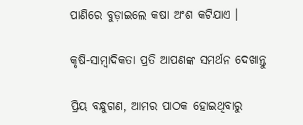ପାଣିରେ ବୁଡ଼ାଇଲେ କଷା ଅଂଶ କଟିଯାଏ ।

କୃଷି-ସାମ୍ବାଦିକତା ପ୍ରତି ଆପଣଙ୍କ ସମର୍ଥନ ଦେଖାନ୍ତୁ

ପ୍ରିୟ ବନ୍ଧୁଗଣ, ଆମର ପାଠକ ହୋଇଥିବାରୁ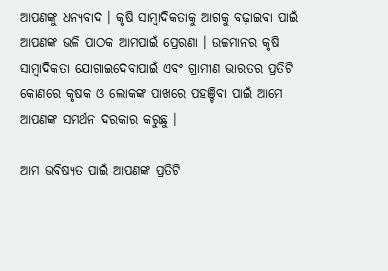ଆପଣଙ୍କୁ ଧନ୍ୟବାଦ । କୃଷି ସାମ୍ବାଦିକତାକୁ ଆଗକୁ ବଢ଼ାଇବା ପାଇଁ ଆପଣଙ୍କ ଭଳି ପାଠକ ଆମପାଇଁ ପ୍ରେରଣା । ଉଚ୍ଚମାନର କୃଷି ସାମ୍ବାଦିକତା ଯୋଗାଇଦେବାପାଇଁ ଏବଂ ଗ୍ରାମୀଣ ଭାରତର ପ୍ରତିଟି କୋଣରେ କୃଷକ ଓ ଲୋକଙ୍କ ପାଖରେ ପହଞ୍ଚିବା ପାଇଁ ଆମେ ଆପଣଙ୍କ ସମର୍ଥନ ଦରକାର କରୁଛୁ ।

ଆମ ଭବିଷ୍ୟତ ପାଇଁ ଆପଣଙ୍କ ପ୍ରତିଟି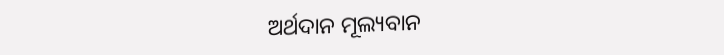ଅର୍ଥଦାନ ମୂଲ୍ୟବାନ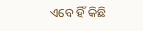ଏବେ ହିଁ କିଛି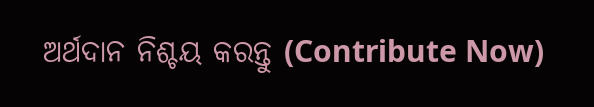ଅର୍ଥଦାନ ନିଶ୍ଚୟ କରନ୍ତୁ (Contribute Now)